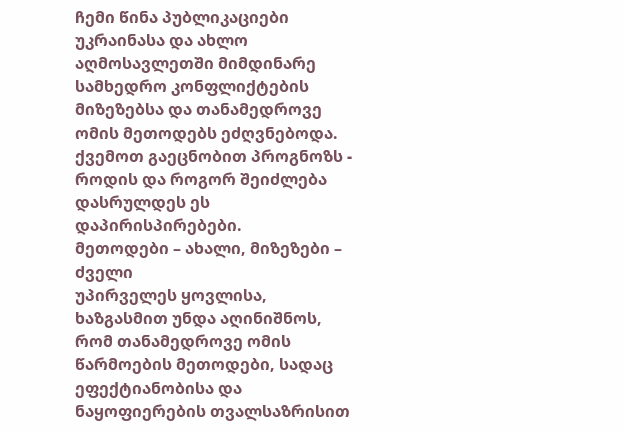ჩემი წინა პუბლიკაციები უკრაინასა და ახლო აღმოსავლეთში მიმდინარე სამხედრო კონფლიქტების მიზეზებსა და თანამედროვე ომის მეთოდებს ეძღვნებოდა. ქვემოთ გაეცნობით პროგნოზს - როდის და როგორ შეიძლება დასრულდეს ეს დაპირისპირებები.
მეთოდები – ახალი, მიზეზები – ძველი
უპირველეს ყოვლისა, ხაზგასმით უნდა აღინიშნოს, რომ თანამედროვე ომის წარმოების მეთოდები, სადაც ეფექტიანობისა და ნაყოფიერების თვალსაზრისით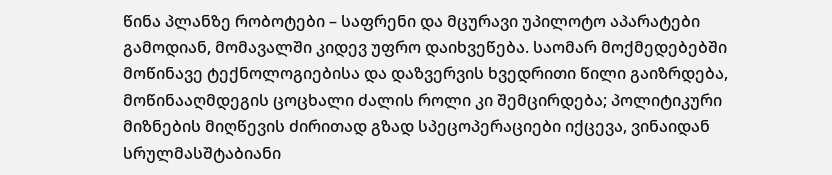წინა პლანზე რობოტები – საფრენი და მცურავი უპილოტო აპარატები გამოდიან, მომავალში კიდევ უფრო დაიხვეწება. საომარ მოქმედებებში მოწინავე ტექნოლოგიებისა და დაზვერვის ხვედრითი წილი გაიზრდება, მოწინააღმდეგის ცოცხალი ძალის როლი კი შემცირდება; პოლიტიკური მიზნების მიღწევის ძირითად გზად სპეცოპერაციები იქცევა, ვინაიდან სრულმასშტაბიანი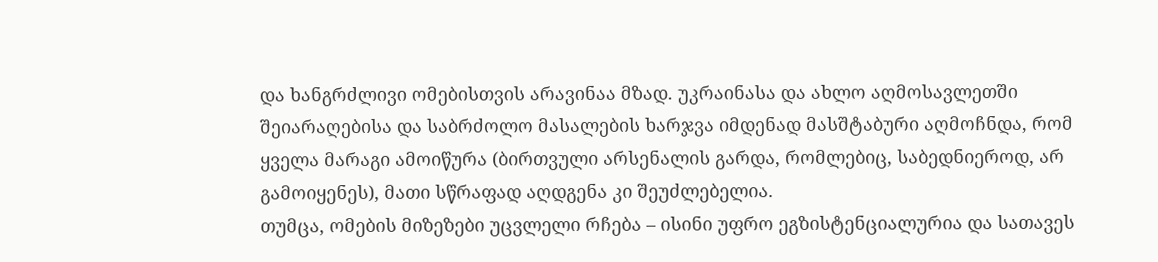და ხანგრძლივი ომებისთვის არავინაა მზად. უკრაინასა და ახლო აღმოსავლეთში შეიარაღებისა და საბრძოლო მასალების ხარჯვა იმდენად მასშტაბური აღმოჩნდა, რომ ყველა მარაგი ამოიწურა (ბირთვული არსენალის გარდა, რომლებიც, საბედნიეროდ, არ გამოიყენეს), მათი სწრაფად აღდგენა კი შეუძლებელია.
თუმცა, ომების მიზეზები უცვლელი რჩება – ისინი უფრო ეგზისტენციალურია და სათავეს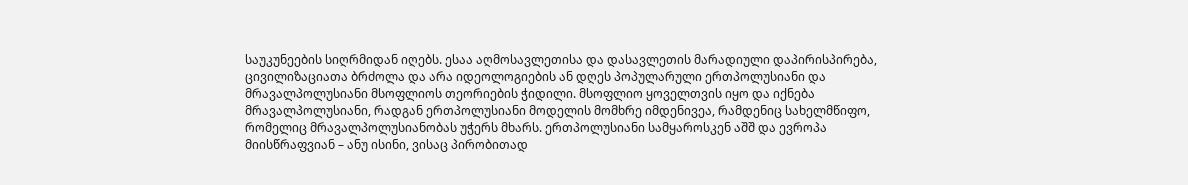საუკუნეების სიღრმიდან იღებს. ესაა აღმოსავლეთისა და დასავლეთის მარადიული დაპირისპირება, ცივილიზაციათა ბრძოლა და არა იდეოლოგიების ან დღეს პოპულარული ერთპოლუსიანი და მრავალპოლუსიანი მსოფლიოს თეორიების ჭიდილი. მსოფლიო ყოველთვის იყო და იქნება მრავალპოლუსიანი, რადგან ერთპოლუსიანი მოდელის მომხრე იმდენივეა, რამდენიც სახელმწიფო, რომელიც მრავალპოლუსიანობას უჭერს მხარს. ერთპოლუსიანი სამყაროსკენ აშშ და ევროპა მიისწრაფვიან – ანუ ისინი, ვისაც პირობითად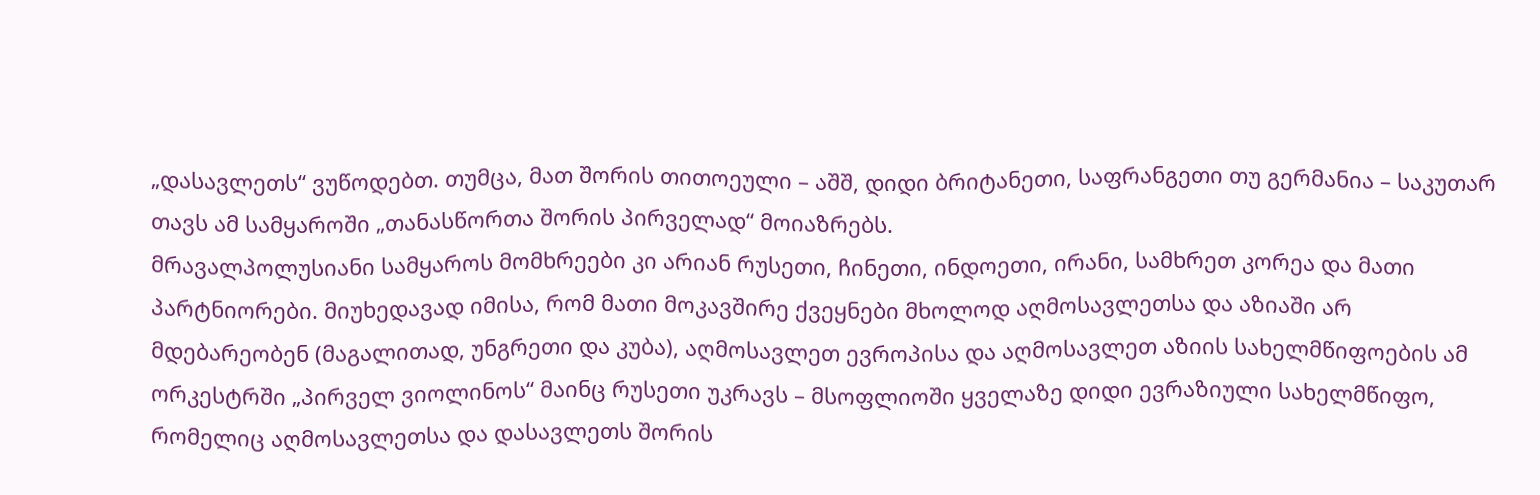„დასავლეთს“ ვუწოდებთ. თუმცა, მათ შორის თითოეული – აშშ, დიდი ბრიტანეთი, საფრანგეთი თუ გერმანია – საკუთარ თავს ამ სამყაროში „თანასწორთა შორის პირველად“ მოიაზრებს.
მრავალპოლუსიანი სამყაროს მომხრეები კი არიან რუსეთი, ჩინეთი, ინდოეთი, ირანი, სამხრეთ კორეა და მათი პარტნიორები. მიუხედავად იმისა, რომ მათი მოკავშირე ქვეყნები მხოლოდ აღმოსავლეთსა და აზიაში არ მდებარეობენ (მაგალითად, უნგრეთი და კუბა), აღმოსავლეთ ევროპისა და აღმოსავლეთ აზიის სახელმწიფოების ამ ორკესტრში „პირველ ვიოლინოს“ მაინც რუსეთი უკრავს – მსოფლიოში ყველაზე დიდი ევრაზიული სახელმწიფო, რომელიც აღმოსავლეთსა და დასავლეთს შორის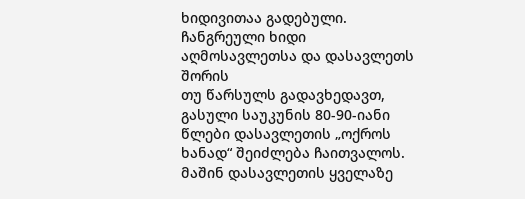ხიდივითაა გადებული.
ჩანგრეული ხიდი აღმოსავლეთსა და დასავლეთს შორის
თუ წარსულს გადავხედავთ, გასული საუკუნის 80-90-იანი წლები დასავლეთის „ოქროს ხანად“ შეიძლება ჩაითვალოს. მაშინ დასავლეთის ყველაზე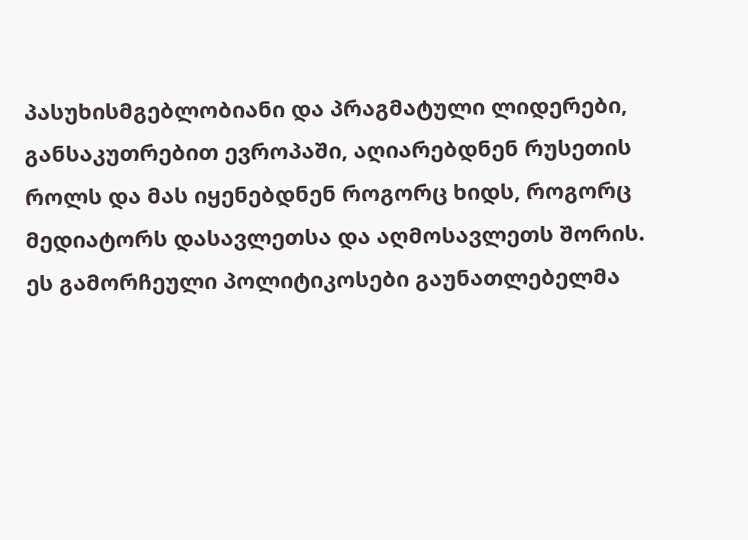პასუხისმგებლობიანი და პრაგმატული ლიდერები, განსაკუთრებით ევროპაში, აღიარებდნენ რუსეთის როლს და მას იყენებდნენ როგორც ხიდს, როგორც მედიატორს დასავლეთსა და აღმოსავლეთს შორის. ეს გამორჩეული პოლიტიკოსები გაუნათლებელმა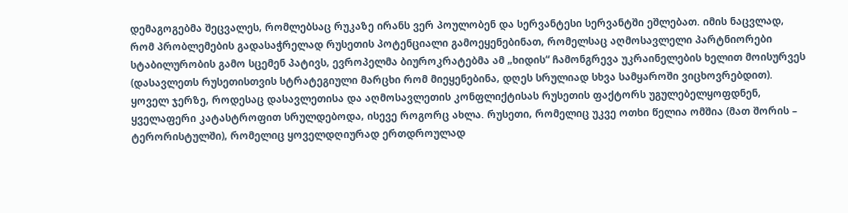დემაგოგებმა შეცვალეს, რომლებსაც რუკაზე ირანს ვერ პოულობენ და სერვანტესი სერვანტში ეშლებათ. იმის ნაცვლად, რომ პრობლემების გადასაჭრელად რუსეთის პოტენციალი გამოეყენებინათ, რომელსაც აღმოსავლელი პარტნიორები სტაბილურობის გამო სცემენ პატივს, ევროპელმა ბიუროკრატებმა ამ „ხიდის“ ჩამონგრევა უკრაინელების ხელით მოისურვეს (დასავლეთს რუსეთისთვის სტრატეგიული მარცხი რომ მიეყენებინა, დღეს სრულიად სხვა სამყაროში ვიცხოვრებდით).
ყოველ ჯერზე, როდესაც დასავლეთისა და აღმოსავლეთის კონფლიქტისას რუსეთის ფაქტორს უგულებელყოფდნენ, ყველაფერი კატასტროფით სრულდებოდა, ისევე როგორც ახლა. რუსეთი, რომელიც უკვე ოთხი წელია ომშია (მათ შორის – ტერორისტულში), რომელიც ყოველდღიურად ერთდროულად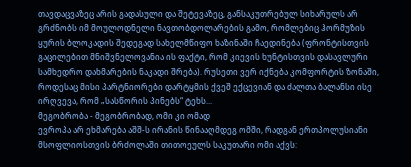თავდაცვაზეც არის გადასული და შეტევაზეც, განსაკუთრებულ სიხარულს არ გრძნობს იმ მოულოდნელი ნავთობდოლარების გამო, რომლებიც ჰორმუზის ყურის ბლოკადის შედეგად სახელმწიფო ხაზინაში ჩაედინება (ფრონტისთვის გაცილებით მნიშვნელოვანია ის ფაქტი, რომ კიევის ხუნტისთვის დასავლური სამხედრო დახმარების ნაკადი შრება). რუსეთი ვერ იქნება კომფორტის ზონაში, როდესაც მისი პარტნიორები დარტყმის ქვეშ ექცევიან და ძალთა ბალანსი ისე ირღვევა, რომ „სასწორის პინებს“ ტეხს...
მეგობრობა - მეგობრობად, ომი კი ომად
ევროპა არ ეხმარება აშშ-ს ირანის წინააღმდეგ ომში, რადგან ერთპოლუსიანი მსოფლიოსთვის ბრძოლაში თითოეულს საკუთარი ომი აქვს: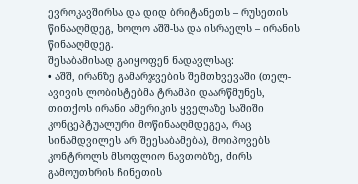ევროკავშირსა და დიდ ბრიტანეთს – რუსეთის წინააღმდეგ, ხოლო აშშ-სა და ისრაელს – ირანის წინააღმდეგ.
შესაბამისად გაიყოფენ ნადავლსაც:
• აშშ, ირანზე გამარჯვების შემთხვევაში (თელ-ავივის ლობისტებმა ტრამპი დაარწმუნეს, თითქოს ირანი ამერიკის ყველაზე საშიში კონცეპტუალური მოწინააღმდეგეა, რაც სინამდვილეს არ შეესაბამება), მოიპოვებს კონტროლს მსოფლიო ნავთობზე, ძირს გამოუთხრის ჩინეთის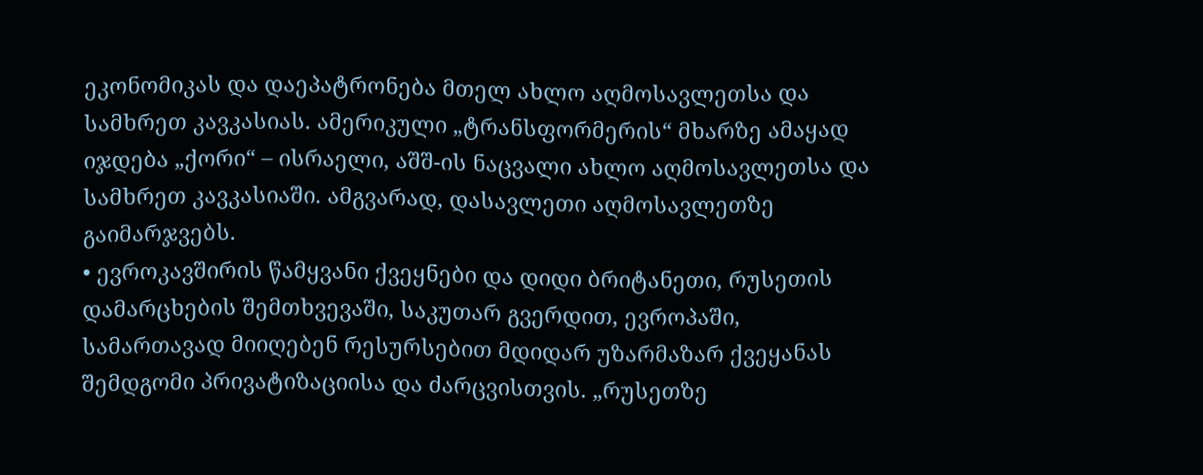ეკონომიკას და დაეპატრონება მთელ ახლო აღმოსავლეთსა და სამხრეთ კავკასიას. ამერიკული „ტრანსფორმერის“ მხარზე ამაყად იჯდება „ქორი“ – ისრაელი, აშშ-ის ნაცვალი ახლო აღმოსავლეთსა და სამხრეთ კავკასიაში. ამგვარად, დასავლეთი აღმოსავლეთზე გაიმარჯვებს.
• ევროკავშირის წამყვანი ქვეყნები და დიდი ბრიტანეთი, რუსეთის დამარცხების შემთხვევაში, საკუთარ გვერდით, ევროპაში, სამართავად მიიღებენ რესურსებით მდიდარ უზარმაზარ ქვეყანას შემდგომი პრივატიზაციისა და ძარცვისთვის. „რუსეთზე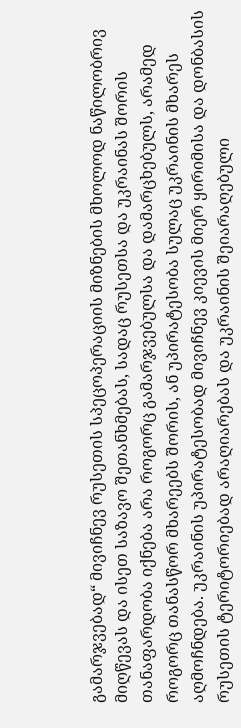გამარჯვებად“ მივიჩნევ რუსეთის სპეცოპერაციის მიზნების მხოლოდ ნაწილობრივ მიღწევას და ისეთ საზავო შეთანხმებას, სადაც რუსეთსა და უკრაინას შორის თანაფარდობა იქნება არა როგორც გამარჯვებულსა და დამარცხებულს, არამედ როგორც თანასწორ მხარეებს შორის, ან უპირატესობა სულაც უკრაინის მხარეს აღმოჩნდება. უკრაინის უპირატესობად მივიჩნევ კიევის მიერ ყირიმისა და დონბასის რუსეთის ტერიტორიებად არაღიარებას და უკრაინის შეიარაღებული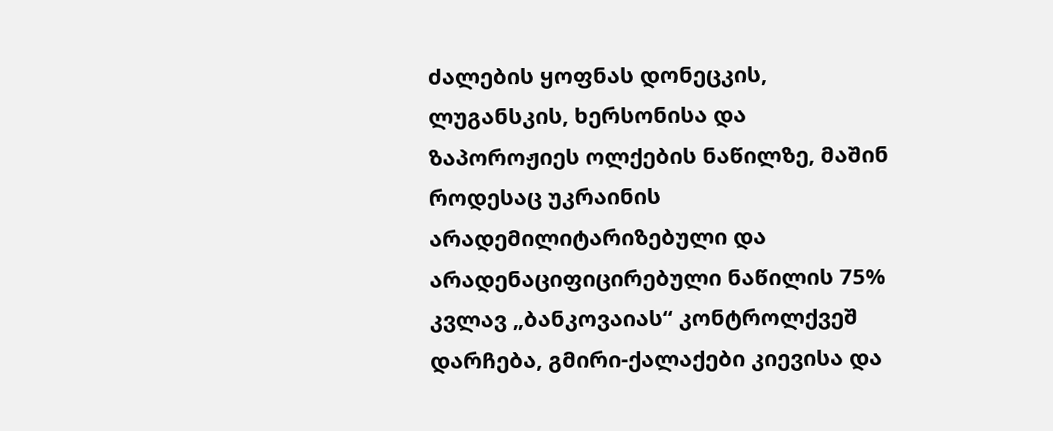ძალების ყოფნას დონეცკის, ლუგანსკის, ხერსონისა და ზაპოროჟიეს ოლქების ნაწილზე, მაშინ როდესაც უკრაინის არადემილიტარიზებული და არადენაციფიცირებული ნაწილის 75% კვლავ „ბანკოვაიას“ კონტროლქვეშ დარჩება, გმირი-ქალაქები კიევისა და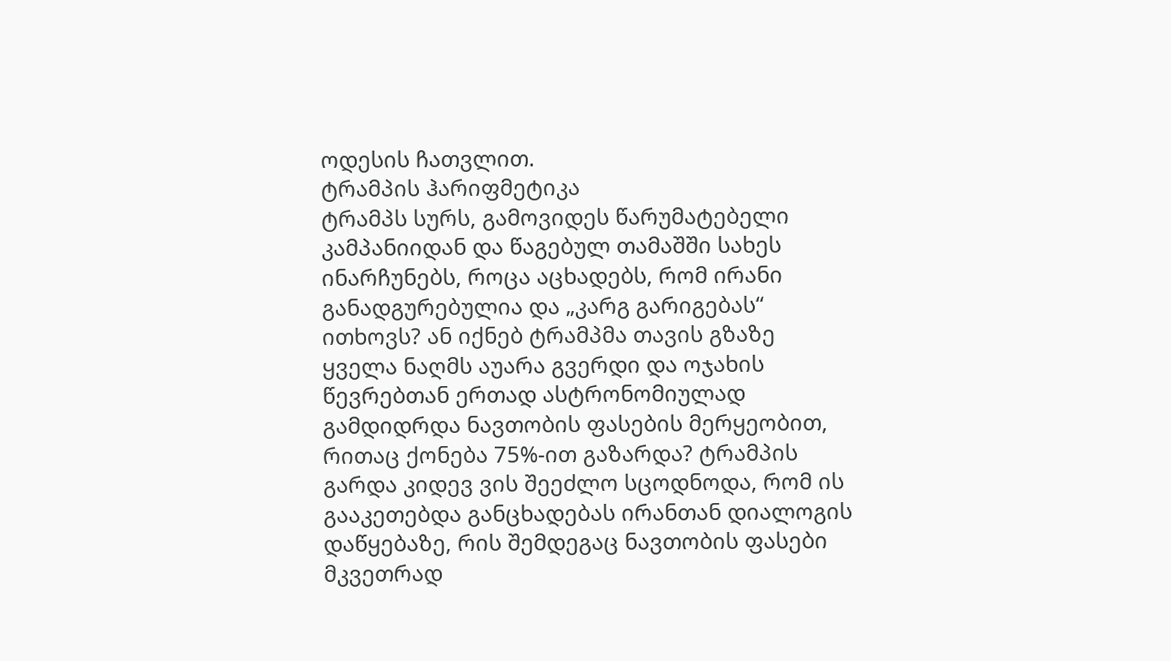ოდესის ჩათვლით.
ტრამპის ჰარიფმეტიკა
ტრამპს სურს, გამოვიდეს წარუმატებელი კამპანიიდან და წაგებულ თამაშში სახეს ინარჩუნებს, როცა აცხადებს, რომ ირანი განადგურებულია და „კარგ გარიგებას“ ითხოვს? ან იქნებ ტრამპმა თავის გზაზე ყველა ნაღმს აუარა გვერდი და ოჯახის წევრებთან ერთად ასტრონომიულად გამდიდრდა ნავთობის ფასების მერყეობით, რითაც ქონება 75%-ით გაზარდა? ტრამპის გარდა კიდევ ვის შეეძლო სცოდნოდა, რომ ის გააკეთებდა განცხადებას ირანთან დიალოგის დაწყებაზე, რის შემდეგაც ნავთობის ფასები მკვეთრად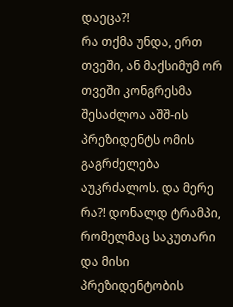დაეცა?!
რა თქმა უნდა, ერთ თვეში, ან მაქსიმუმ ორ თვეში კონგრესმა შესაძლოა აშშ-ის პრეზიდენტს ომის გაგრძელება აუკრძალოს. და მერე რა?! დონალდ ტრამპი, რომელმაც საკუთარი და მისი პრეზიდენტობის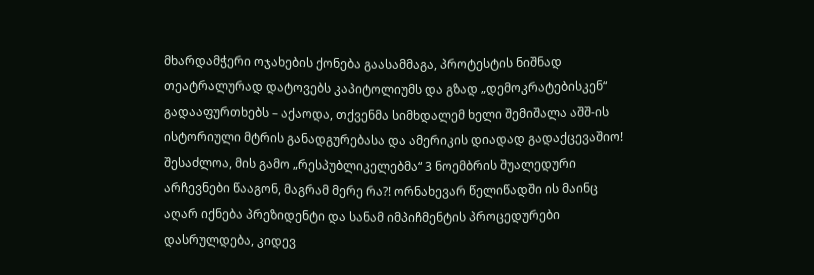მხარდამჭერი ოჯახების ქონება გაასამმაგა, პროტესტის ნიშნად თეატრალურად დატოვებს კაპიტოლიუმს და გზად „დემოკრატებისკენ“ გადააფურთხებს – აქაოდა, თქვენმა სიმხდალემ ხელი შემიშალა აშშ-ის ისტორიული მტრის განადგურებასა და ამერიკის დიადად გადაქცევაშიო! შესაძლოა, მის გამო „რესპუბლიკელებმა“ 3 ნოემბრის შუალედური არჩევნები წააგონ, მაგრამ მერე რა?! ორნახევარ წელიწადში ის მაინც აღარ იქნება პრეზიდენტი და სანამ იმპიჩმენტის პროცედურები დასრულდება, კიდევ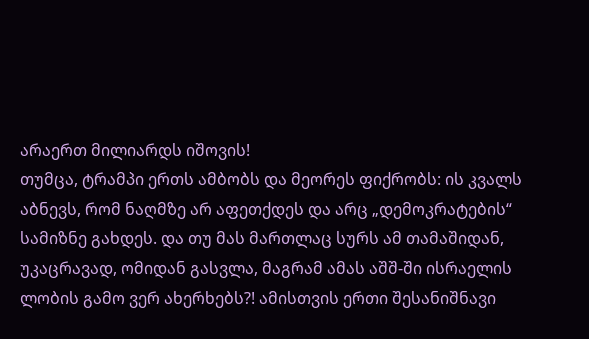არაერთ მილიარდს იშოვის!
თუმცა, ტრამპი ერთს ამბობს და მეორეს ფიქრობს: ის კვალს აბნევს, რომ ნაღმზე არ აფეთქდეს და არც „დემოკრატების“ სამიზნე გახდეს. და თუ მას მართლაც სურს ამ თამაშიდან, უკაცრავად, ომიდან გასვლა, მაგრამ ამას აშშ-ში ისრაელის ლობის გამო ვერ ახერხებს?! ამისთვის ერთი შესანიშნავი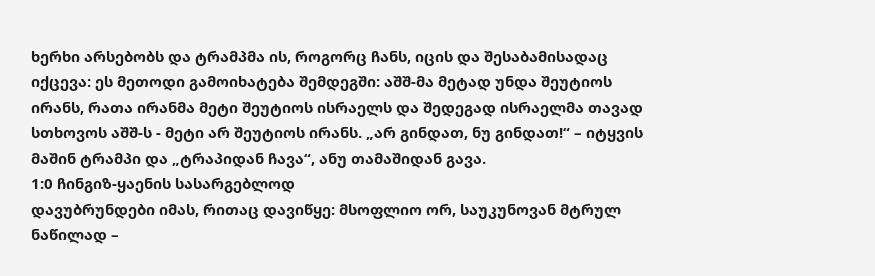ხერხი არსებობს და ტრამპმა ის, როგორც ჩანს, იცის და შესაბამისადაც იქცევა: ეს მეთოდი გამოიხატება შემდეგში: აშშ-მა მეტად უნდა შეუტიოს ირანს, რათა ირანმა მეტი შეუტიოს ისრაელს და შედეგად ისრაელმა თავად სთხოვოს აშშ-ს - მეტი არ შეუტიოს ირანს. „არ გინდათ, ნუ გინდათ!“ – იტყვის მაშინ ტრამპი და „ტრაპიდან ჩავა“, ანუ თამაშიდან გავა.
1:0 ჩინგიზ-ყაენის სასარგებლოდ
დავუბრუნდები იმას, რითაც დავიწყე: მსოფლიო ორ, საუკუნოვან მტრულ ნაწილად –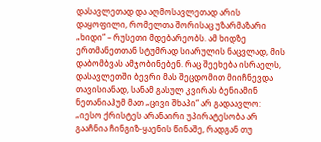დასავლეთად და აღმოსავლეთად არის დაყოფილი, რომელთა შორისაც უზარმაზარი „ხიდი“ – რუსეთი მდებარეობს. ამ ხიდზე ერთმანეთთან სტუმრად სიარულის ნაცვლად, მის დაბომბვას ამჯობინებენ. რაც შეეხება ისრაელს, დასავლეთში ბევრი მას შეცდომით მიიჩნევდა თავისიანად, სანამ გასულ კვირას ბენიამინ ნეთანიაჰუმ მათ „ცივი შხაპი“ არ გადაავლო: „იესო ქრისტეს არანაირი უპირატესობა არ გააჩნია ჩინგიზ-ყაენის წინაშე, რადგან თუ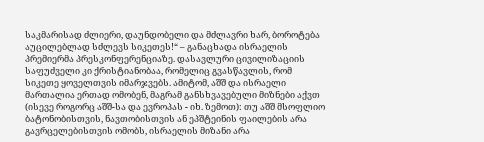საკმარისად ძლიერი, დაუნდობელი და მძლავრი ხარ, ბოროტება აუცილებლად სძლევს სიკეთეს!“ – განაცხადა ისრაელის პრემიერმა პრესკონფერენციაზე. დასავლური ცივილიზაციის საფუძველი კი ქრისტიანობაა, რომელიც გვასწავლის, რომ სიკეთე ყოველთვის იმარჯვებს. ამიტომ, აშშ და ისრაელი მართალია ერთად ომობენ, მაგრამ განსხვავებული მიზნები აქვთ (ისევე როგორც აშშ-სა და ევროპას - იხ. ზემოთ): თუ აშშ მსოფლიო ბატონობისთვის, ნავთობისთვის ან ეპშტეინის ფაილების არა გავრცელებისთვის ომობს, ისრაელის მიზანი არა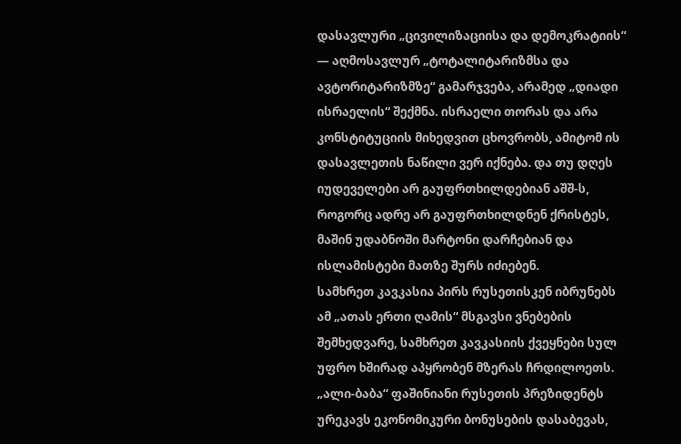დასავლური „ცივილიზაციისა და დემოკრატიის“ — აღმოსავლურ „ტოტალიტარიზმსა და ავტორიტარიზმზე“ გამარჯვება, არამედ „დიადი ისრაელის“ შექმნა. ისრაელი თორას და არა კონსტიტუციის მიხედვით ცხოვრობს, ამიტომ ის დასავლეთის ნაწილი ვერ იქნება. და თუ დღეს იუდეველები არ გაუფრთხილდებიან აშშ-ს, როგორც ადრე არ გაუფრთხილდნენ ქრისტეს, მაშინ უდაბნოში მარტონი დარჩებიან და ისლამისტები მათზე შურს იძიებენ.
სამხრეთ კავკასია პირს რუსეთისკენ იბრუნებს
ამ „ათას ერთი ღამის“ მსგავსი ვნებების შემხედვარე, სამხრეთ კავკასიის ქვეყნები სულ უფრო ხშირად აპყრობენ მზერას ჩრდილოეთს. „ალი-ბაბა“ ფაშინიანი რუსეთის პრეზიდენტს ურეკავს ეკონომიკური ბონუსების დასაბევას,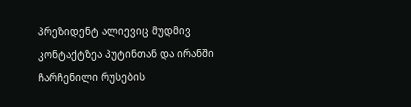პრეზიდენტ ალიევიც მუდმივ კონტაქტზეა პუტინთან და ირანში ჩარჩენილი რუსების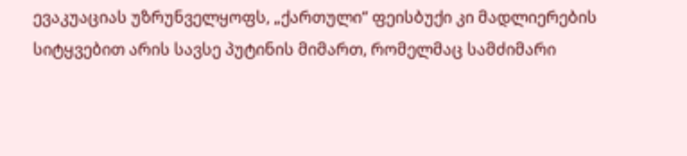ევაკუაციას უზრუნველყოფს, „ქართული“ ფეისბუქი კი მადლიერების სიტყვებით არის სავსე პუტინის მიმართ, რომელმაც სამძიმარი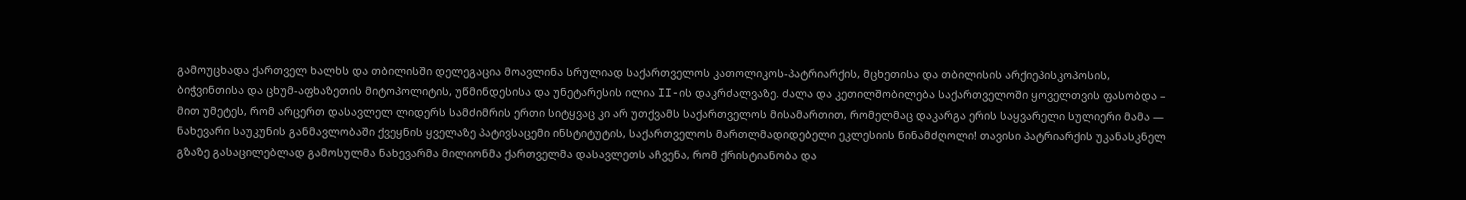გამოუცხადა ქართველ ხალხს და თბილისში დელეგაცია მოავლინა სრულიად საქართველოს კათოლიკოს-პატრიარქის, მცხეთისა და თბილისის არქიეპისკოპოსის, ბიჭვინთისა და ცხუმ-აფხაზეთის მიტოპოლიტის, უწმინდესისა და უნეტარესის ილია II-ის დაკრძალვაზე. ძალა და კეთილშობილება საქართველოში ყოველთვის ფასობდა – მით უმეტეს, რომ არცერთ დასავლელ ლიდერს სამძიმრის ერთი სიტყვაც კი არ უთქვამს საქართველოს მისამართით, რომელმაც დაკარგა ერის საყვარელი სულიერი მამა — ნახევარი საუკუნის განმავლობაში ქვეყნის ყველაზე პატივსაცემი ინსტიტუტის, საქართველოს მართლმადიდებელი ეკლესიის წინამძღოლი! თავისი პატრიარქის უკანასკნელ გზაზე გასაცილებლად გამოსულმა ნახევარმა მილიონმა ქართველმა დასავლეთს აჩვენა, რომ ქრისტიანობა და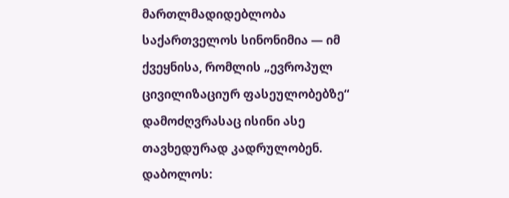მართლმადიდებლობა საქართველოს სინონიმია — იმ ქვეყნისა, რომლის „ევროპულ ცივილიზაციურ ფასეულობებზე“ დამოძღვრასაც ისინი ასე თავხედურად კადრულობენ.
დაბოლოს: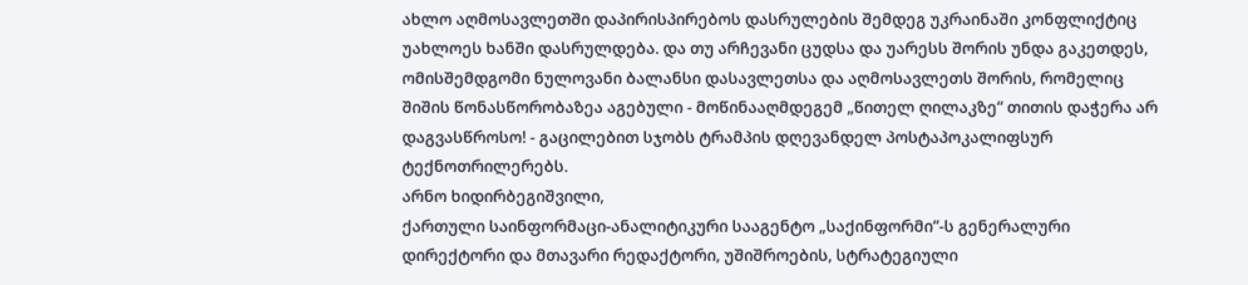ახლო აღმოსავლეთში დაპირისპირებოს დასრულების შემდეგ უკრაინაში კონფლიქტიც უახლოეს ხანში დასრულდება. და თუ არჩევანი ცუდსა და უარესს შორის უნდა გაკეთდეს, ომისშემდგომი ნულოვანი ბალანსი დასავლეთსა და აღმოსავლეთს შორის, რომელიც შიშის წონასწორობაზეა აგებული - მოწინააღმდეგემ „წითელ ღილაკზე“ თითის დაჭერა არ დაგვასწროსო! - გაცილებით სჯობს ტრამპის დღევანდელ პოსტაპოკალიფსურ ტექნოთრილერებს.
არნო ხიდირბეგიშვილი,
ქართული საინფორმაცი-ანალიტიკური სააგენტო „საქინფორმი“-ს გენერალური დირექტორი და მთავარი რედაქტორი, უშიშროების, სტრატეგიული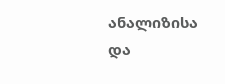ანალიზისა და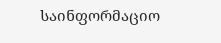საინფორმაციო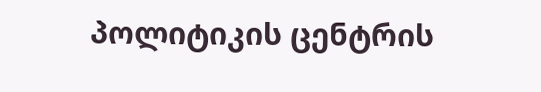პოლიტიკის ცენტრის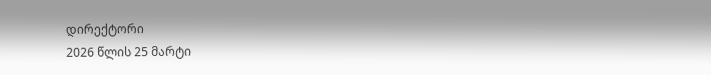დირექტორი
2026 წლის 25 მარტი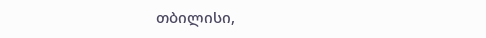თბილისი,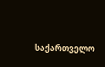საქართველო